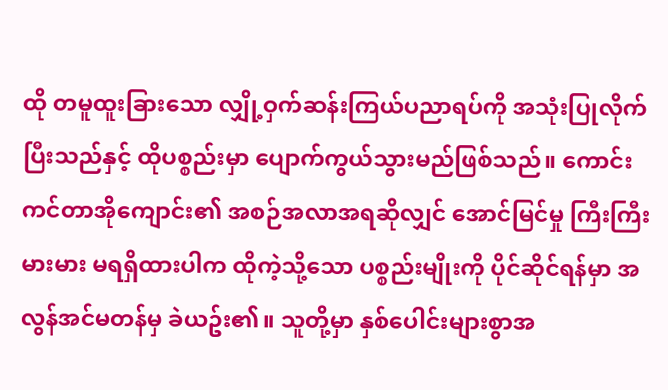ထို တမူထူးခြားသော လျှို့ဝှက်ဆန်းကြယ်ပညာရပ်ကို အသုံးပြုလိုက်ပြီးသည်နှင့် ထိုပစ္စည်းမှာ ပျောက်ကွယ်သွားမည်ဖြစ်သည်။ ကောင်းကင်တာအိုကျောင်း၏ အစဉ်အလာအရဆိုလျှင် အောင်မြင်မှု ကြီးကြီးမားမား မရရှိထားပါက ထိုကဲ့သို့သော ပစ္စည်းမျိုးကို ပိုင်ဆိုင်ရန်မှာ အလွန်အင်မတန်မှ ခဲယဥ်း၏။ သူတို့မှာ နှစ်ပေါင်းများစွာအ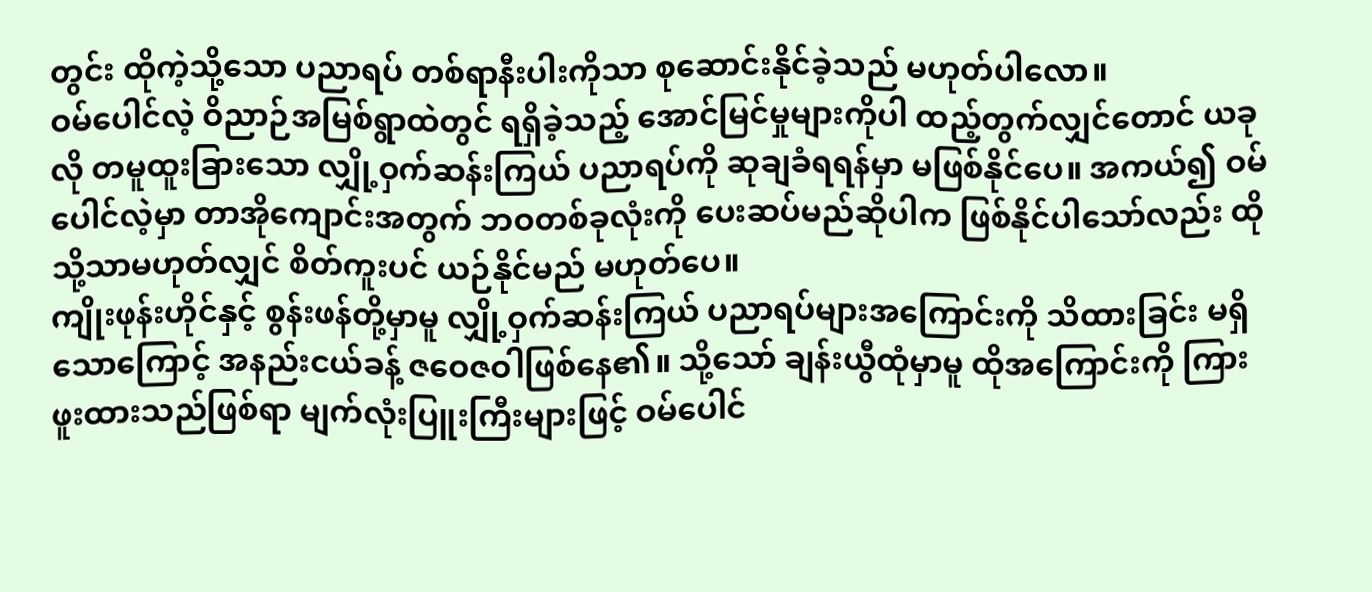တွင်း ထိုကဲ့သို့သော ပညာရပ် တစ်ရာနီးပါးကိုသာ စုဆောင်းနိုင်ခဲ့သည် မဟုတ်ပါလော။
ဝမ်ပေါင်လဲ့ ဝိညာဉ်အမြစ်ရွာထဲတွင် ရရှိခဲ့သည့် အောင်မြင်မှုများကိုပါ ထည့်တွက်လျှင်တောင် ယခုလို တမူထူးခြားသော လျှို့ဝှက်ဆန်းကြယ် ပညာရပ်ကို ဆုချခံရရန်မှာ မဖြစ်နိုင်ပေ။ အကယ်၍ ဝမ်ပေါင်လဲ့မှာ တာအိုကျောင်းအတွက် ဘဝတစ်ခုလုံးကို ပေးဆပ်မည်ဆိုပါက ဖြစ်နိုင်ပါသော်လည်း ထိုသို့သာမဟုတ်လျှင် စိတ်ကူးပင် ယဉ်နိုင်မည် မဟုတ်ပေ။
ကျိုးဖုန်းဟိုင်နှင့် စွန်းဖန်တို့မှာမူ လျှို့ဝှက်ဆန်းကြယ် ပညာရပ်များအကြောင်းကို သိထားခြင်း မရှိသောကြောင့် အနည်းငယ်ခန့် ဇဝေဇဝါဖြစ်နေ၏။ သို့သော် ချန်းယွီထုံမှာမူ ထိုအကြောင်းကို ကြားဖူးထားသည်ဖြစ်ရာ မျက်လုံးပြူးကြီးများဖြင့် ဝမ်ပေါင်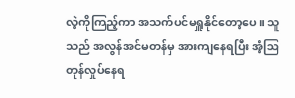လဲ့ကိုကြည့်ကာ အသက်ပင်မရှူနိုင်တော့ပေ။ သူသည် အလွန်အင်မတန်မှ အားကျနေရပြီး အံ့ဩတုန်လှုပ်နေရ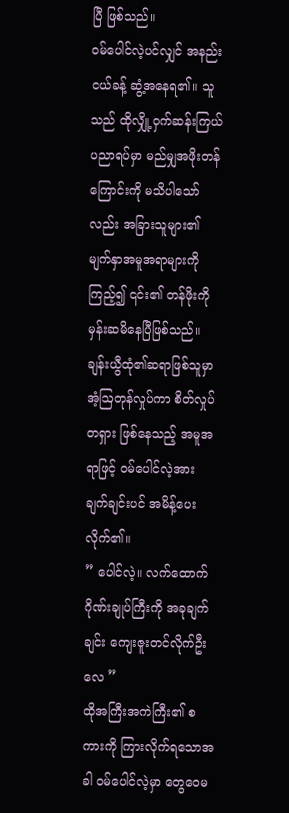ပြီ ဖြစ်သည်။
ဝမ်ပေါင်လဲ့ပင်လျှင် အနည်းငယ်ခန့် ဆွံ့အနေရ၏။ သူသည် ထိုလျှို့ဝှက်ဆန်းကြယ် ပညာရပ်မှာ မည်မျှအဖိုးတန်ကြောင်းကို မသိပါသော်လည်း အခြားသူများ၏ မျက်နှာအမူအရာများကို ကြည့်၍ ၎င်း၏ တန်ဖိုးကို မှန်းဆမိနေပြီဖြစ်သည်။ ချန်းယွီထုံ၏ဆရာဖြစ်သူမှာ အံ့ဩတုန်လှုပ်ကာ စိတ်လှုပ်တရှား ဖြစ်နေသည့် အမူအရာဖြင့် ဝမ်ပေါင်လဲ့အား ချက်ချင်းပင် အမိန့်ပေးလိုက်၏။
” ပေါင်လဲ့။ လက်ထောက်ဂိုဏ်းချုပ်ကြီးကို အခုချက်ချင်း ကျေးဇူးတင်လိုက်ဦးလေ ”
ထိုအကြီးအကဲကြီး၏ စကားကို ကြားလိုက်ရသောအခါ ဝမ်ပေါင်လဲ့မှာ တွေဝေမ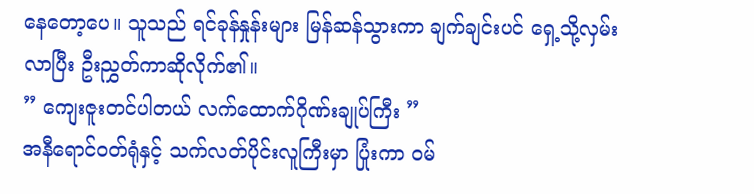နေတော့ပေ။ သူသည် ရင်ခုန်နှုန်းများ မြန်ဆန်သွားကာ ချက်ချင်းပင် ရှေ့သို့လှမ်းလာပြီး ဦးညွှတ်ကာဆိုလိုက်၏။
” ကျေးဇူးတင်ပါတယ် လက်ထောက်ဂိုဏ်းချုပ်ကြီး ”
အနီရောင်ဝတ်ရုံနှင့် သက်လတ်ပိုင်းလူကြီးမှာ ပြုံးကာ ဝမ်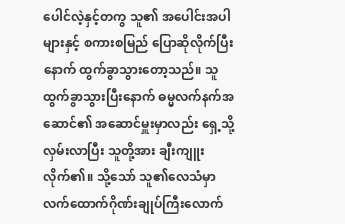ပေါင်လဲ့နှင့်တကွ သူ၏ အပေါင်းအပါများနှင့် စကားစမြည် ပြောဆိုလိုက်ပြီးနောက် ထွက်ခွာသွားတော့သည်။ သူ ထွက်ခွာသွားပြီးနောက် ဓမ္မလက်နက်အဆောင်၏ အဆောင်မှူးမှာလည်း ရှေ့သို့ လှမ်းလာပြီး သူတို့အား ချီးကျူးလိုက်၏။ သို့သော် သူ၏လေသံမှာ လက်ထောက်ဂိုဏ်းချုပ်ကြီးလောက်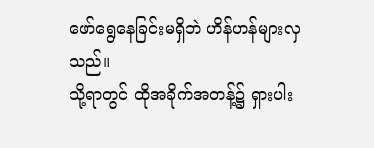ဖော်ရွေနေခြင်းမရှိဘဲ ဟိန်ဟန်များလှသည်။
သို့ရာတွင် ထိုအခိုက်အတန့်၌ ရှားပါး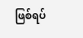ဖြစ်ရပ်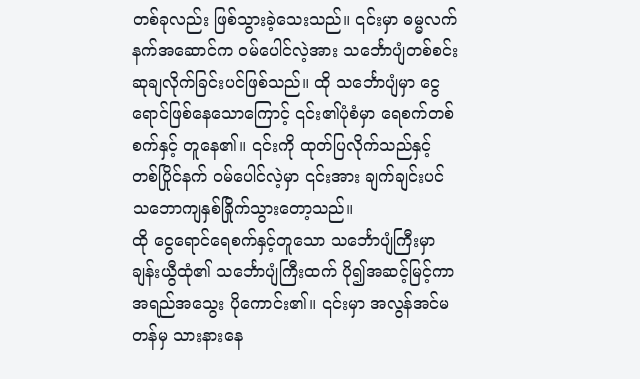တစ်ခုလည်း ဖြစ်သွားခဲ့သေးသည်။ ၎င်းမှာ ဓမ္မလက်နက်အဆောင်က ဝမ်ပေါင်လဲ့အား သင်္ဘောပျံတစ်စင်း ဆုချလိုက်ခြင်းပင်ဖြစ်သည်။ ထို သင်္ဘောပျံမှာ ငွေရောင်ဖြစ်နေသောကြောင့် ၎င်း၏ပုံစံမှာ ရေစက်တစ်စက်နှင့် တူနေ၏။ ၎င်းကို ထုတ်ပြလိုက်သည်နှင့် တစ်ပြိုင်နက် ဝမ်ပေါင်လဲ့မှာ ၎င်းအား ချက်ချင်းပင် သဘောကျနှစ်ခြိုက်သွားတော့သည်။
ထို ငွေရောင်ရေစက်နှင့်တူသော သင်္ဘောပျံကြီးမှာ ချန်းယွီထုံ၏ သင်္ဘောပျံကြီးထက် ပို၍အဆင့်မြင့်ကာ အရည်အသွေး ပိုကောင်း၏။ ၎င်းမှာ အလွန်အင်မတန်မှ သားနားနေ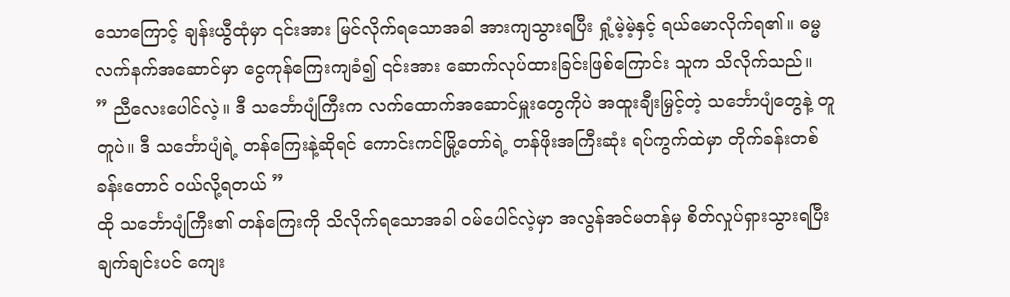သောကြောင့် ချန်းယွီထုံမှာ ၎င်းအား မြင်လိုက်ရသောအခါ အားကျသွားရပြီး ရှုံ့မဲ့မဲ့နှင့် ရယ်မောလိုက်ရ၏။ ဓမ္မလက်နက်အဆောင်မှာ ငွေကုန်ကြေးကျခံ၍ ၎င်းအား ဆောက်လုပ်ထားခြင်းဖြစ်ကြောင်း သူက သိလိုက်သည်။
” ညီလေးပေါင်လဲ့။ ဒီ သင်္ဘောပျံကြီးက လက်ထောက်အဆောင်မှူးတွေကိုပဲ အထူးချီးမြှင့်တဲ့ သင်္ဘောပျံတွေနဲ့ တူတူပဲ။ ဒီ သင်္ဘောပျံရဲ့ တန်ကြေးနဲ့ဆိုရင် ကောင်းကင်မြို့တော်ရဲ့ တန်ဖိုးအကြီးဆုံး ရပ်ကွက်ထဲမှာ တိုက်ခန်းတစ်ခန်းတောင် ဝယ်လို့ရတယ် ”
ထို သင်္ဘောပျံကြီး၏ တန်ကြေးကို သိလိုက်ရသောအခါ ဝမ်ပေါင်လဲ့မှာ အလွန်အင်မတန်မှ စိတ်လှုပ်ရှားသွားရပြီး ချက်ချင်းပင် ကျေး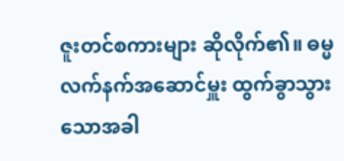ဇူးတင်စကားများ ဆိုလိုက်၏။ ဓမ္မလက်နက်အဆောင်မှူး ထွက်ခွာသွားသောအခါ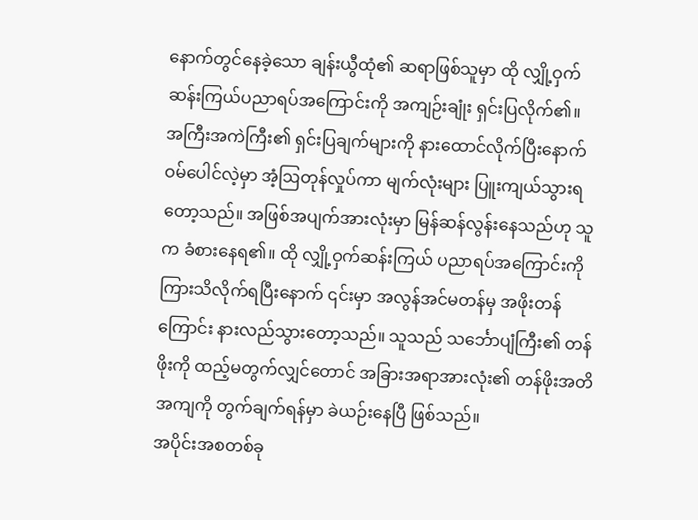နောက်တွင်နေခဲ့သော ချန်းယွီထုံ၏ ဆရာဖြစ်သူမှာ ထို လျှို့ဝှက်ဆန်းကြယ်ပညာရပ်အကြောင်းကို အကျဉ်းချုံး ရှင်းပြလိုက်၏။
အကြီးအကဲကြီး၏ ရှင်းပြချက်များကို နားထောင်လိုက်ပြီးနောက် ဝမ်ပေါင်လဲ့မှာ အံ့ဩတုန်လှုပ်ကာ မျက်လုံးများ ပြူးကျယ်သွားရတော့သည်။ အဖြစ်အပျက်အားလုံးမှာ မြန်ဆန်လွန်းနေသည်ဟု သူက ခံစားနေရ၏။ ထို လျှို့ဝှက်ဆန်းကြယ် ပညာရပ်အကြောင်းကို ကြားသိလိုက်ရပြီးနောက် ၎င်းမှာ အလွန်အင်မတန်မှ အဖိုးတန်ကြောင်း နားလည်သွားတော့သည်။ သူသည် သင်္ဘောပျံကြီး၏ တန်ဖိုးကို ထည့်မတွက်လျှင်တောင် အခြားအရာအားလုံး၏ တန်ဖိုးအတိအကျကို တွက်ချက်ရန်မှာ ခဲယဉ်းနေပြီ ဖြစ်သည်။
အပိုင်းအစတစ်ခု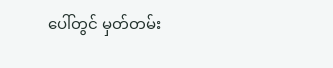ပေါ်တွင် မှတ်တမ်း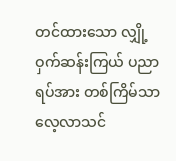တင်ထားသော လျှို့ဝှက်ဆန်းကြယ် ပညာရပ်အား တစ်ကြိမ်သာ လေ့လာသင်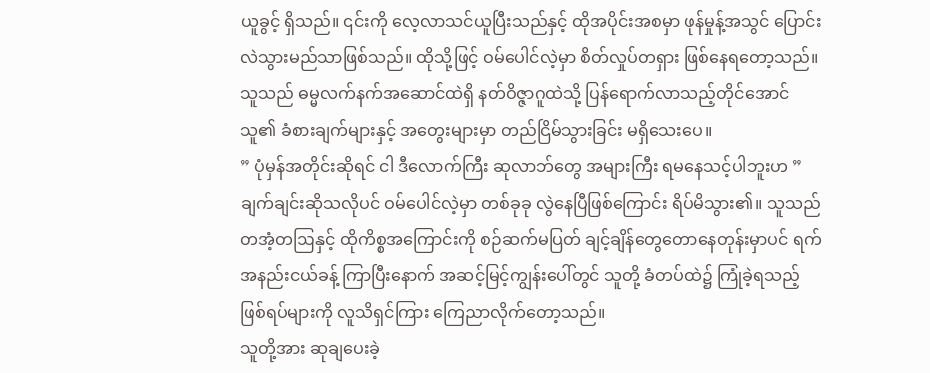ယူခွင့် ရှိသည်။ ၎င်းကို လေ့လာသင်ယူပြီးသည်နှင့် ထိုအပိုင်းအစမှာ ဖုန်မှုန့်အသွင် ပြောင်းလဲသွားမည်သာဖြစ်သည်။ ထိုသို့ဖြင့် ဝမ်ပေါင်လဲ့မှာ စိတ်လှုပ်တရှား ဖြစ်နေရတော့သည်။ သူသည် ဓမ္မလက်နက်အဆောင်ထဲရှိ နတ်ဝိဇ္ဇာဂူထဲသို့ ပြန်ရောက်လာသည့်တိုင်အောင် သူ၏ ခံစားချက်များနှင့် အတွေးများမှာ တည်ငြိမ်သွားခြင်း မရှိသေးပေ။
” ပုံမှန်အတိုင်းဆိုရင် ငါ ဒီလောက်ကြီး ဆုလာဘ်တွေ အများကြီး ရမနေသင့်ပါဘူးဟ ”
ချက်ချင်းဆိုသလိုပင် ဝမ်ပေါင်လဲ့မှာ တစ်ခုခု လွဲနေပြီဖြစ်ကြောင်း ရိပ်မိသွား၏။ သူသည် တအံ့တဩနှင့် ထိုကိစ္စအကြောင်းကို စဉ်ဆက်မပြတ် ချင့်ချိန်တွေတောနေတုန်းမှာပင် ရက်အနည်းငယ်ခန့် ကြာပြီးနောက် အဆင့်မြင့်ကျွန်းပေါ်တွင် သူတို့ ခံတပ်ထဲ၌ ကြုံခဲ့ရသည့် ဖြစ်ရပ်များကို လူသိရှင်ကြား ကြေညာလိုက်တော့သည်။
သူတို့အား ဆုချပေးခဲ့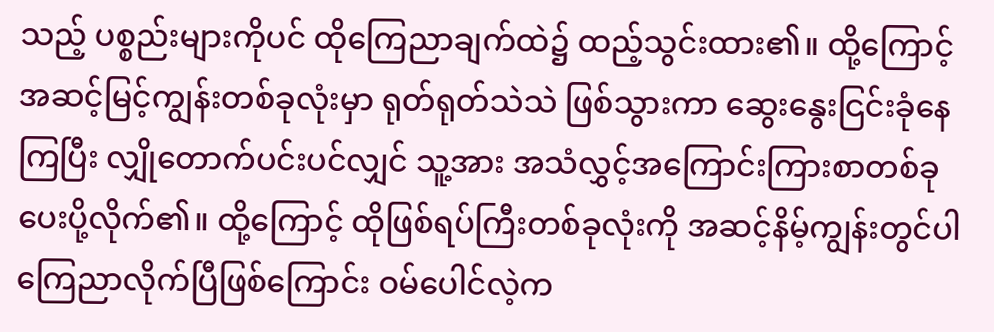သည့် ပစ္စည်းများကိုပင် ထိုကြေညာချက်ထဲ၌ ထည့်သွင်းထား၏။ ထို့ကြောင့် အဆင့်မြင့်ကျွန်းတစ်ခုလုံးမှာ ရုတ်ရုတ်သဲသဲ ဖြစ်သွားကာ ဆွေးနွေးငြင်းခုံနေကြပြီး လျှိုတောက်ပင်းပင်လျှင် သူ့အား အသံလွှင့်အကြောင်းကြားစာတစ်ခု ပေးပို့လိုက်၏။ ထို့ကြောင့် ထိုဖြစ်ရပ်ကြီးတစ်ခုလုံးကို အဆင့်နိမ့်ကျွန်းတွင်ပါ ကြေညာလိုက်ပြီဖြစ်ကြောင်း ဝမ်ပေါင်လဲ့က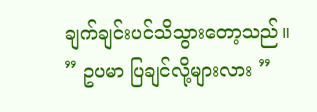ချက်ချင်းပင်သိသွားတော့သည်။
” ဥပမာ ပြချင်လို့များလား ”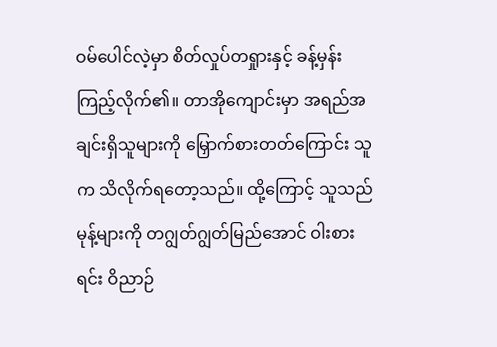ဝမ်ပေါင်လဲ့မှာ စိတ်လှုပ်တရှုားနှင့် ခန့်မှန်းကြည့်လိုက်၏။ တာအိုကျောင်းမှာ အရည်အချင်းရှိသူများကို မြှောက်စားတတ်ကြောင်း သူက သိလိုက်ရတော့သည်။ ထို့ကြောင့် သူသည် မုန့်များကို တဂျွတ်ဂျွတ်မြည်အောင် ဝါးစားရင်း ဝိညာဉ်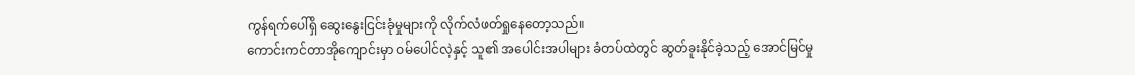ကွန်ရက်ပေါ်ရှိ ဆွေးနွေးငြင်းခုံမှုများကို လိုက်လံဖတ်ရှုနေတော့သည်။
ကောင်းကင်တာအိုကျောင်းမှာ ဝမ်ပေါင်လဲ့နှင့် သူ၏ အပေါင်းအပါများ ခံတပ်ထဲတွင် ဆွတ်ခူးနိုင်ခဲ့သည့် အောင်မြင်မှု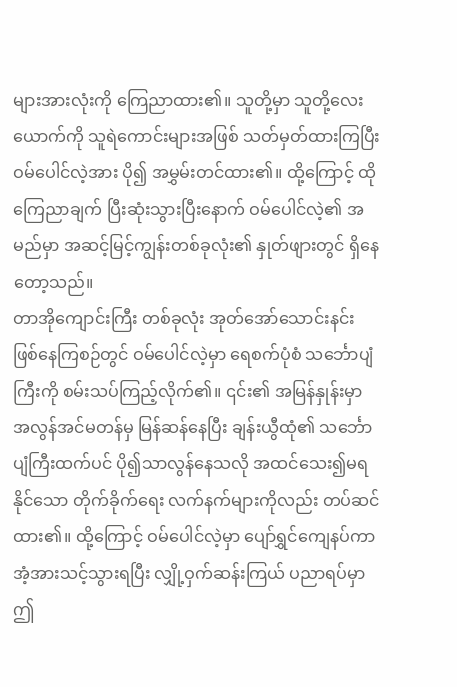များအားလုံးကို ကြေညာထား၏။ သူတို့မှာ သူတို့လေးယောက်ကို သူရဲကောင်းများအဖြစ် သတ်မှတ်ထားကြပြီး ဝမ်ပေါင်လဲ့အား ပို၍ အမွှမ်းတင်ထား၏။ ထို့ကြောင့် ထိုကြေညာချက် ပြီးဆုံးသွားပြီးနောက် ဝမ်ပေါင်လဲ့၏ အမည်မှာ အဆင့်မြင့်ကျွန်းတစ်ခုလုံး၏ နှုတ်ဖျားတွင် ရှိနေတော့သည်။
တာအိုကျောင်းကြီး တစ်ခုလုံး အုတ်အော်သောင်းနင်း ဖြစ်နေကြစဉ်တွင် ဝမ်ပေါင်လဲ့မှာ ရေစက်ပုံစံ သင်္ဘောပျံကြီးကို စမ်းသပ်ကြည့်လိုက်၏။ ၎င်း၏ အမြန်နှုန်းမှာ အလွန်အင်မတန်မှ မြန်ဆန်နေပြီး ချန်းယွီထုံ၏ သင်္ဘောပျံကြီးထက်ပင် ပို၍သာလွန်နေသလို အထင်သေး၍မရနိုင်သော တိုက်ခိုက်ရေး လက်နက်များကိုလည်း တပ်ဆင်ထား၏။ ထို့ကြောင့် ဝမ်ပေါင်လဲ့မှာ ပျော်ရွှင်ကျေနပ်ကာ အံ့အားသင့်သွားရပြီး လျှို့ဝှက်ဆန်းကြယ် ပညာရပ်မှာ ဤ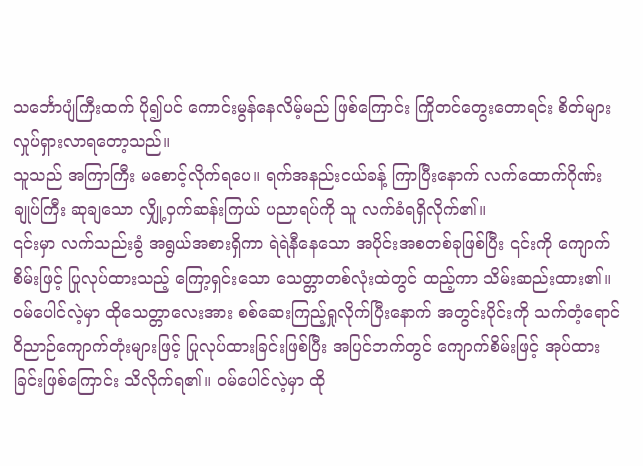သင်္ဘောပျံကြီးထက် ပို၍ပင် ကောင်းမွန်နေလိမ့်မည် ဖြစ်ကြောင်း ကြိုတင်တွေးတောရင်း စိတ်များ လှုပ်ရှားလာရတော့သည်။
သူသည် အကြာကြီး မစောင့်လိုက်ရပေ။ ရက်အနည်းငယ်ခန့် ကြာပြီးနောက် လက်ထောက်ဂိုဏ်းချုပ်ကြီး ဆုချသော လျှို့ဝှက်ဆန်းကြယ် ပညာရပ်ကို သူ လက်ခံရရှိလိုက်၏။
၎င်းမှာ လက်သည်းခွံ အရွယ်အစားရှိကာ ရဲရဲနီနေသော အပိုင်းအစတစ်ခုဖြစ်ပြီး ၎င်းကို ကျောက်စိမ်းဖြင့် ပြုလုပ်ထားသည့် ကြော့ရှင်းသော သေတ္တာတစ်လုံးထဲတွင် ထည့်ကာ သိမ်းဆည်းထား၏။ ဝမ်ပေါင်လဲ့မှာ ထိုသေတ္တာလေးအား စစ်ဆေးကြည့်ရှုလိုက်ပြီးနောက် အတွင်းပိုင်းကို သက်တံ့ရောင် ဝိညာဉ်ကျောက်တုံးများဖြင့် ပြုလုပ်ထားခြင်းဖြစ်ပြီး အပြင်ဘက်တွင် ကျောက်စိမ်းဖြင့် အုပ်ထားခြင်းဖြစ်ကြောင်း သိလိုက်ရ၏။ ဝမ်ပေါင်လဲ့မှာ ထို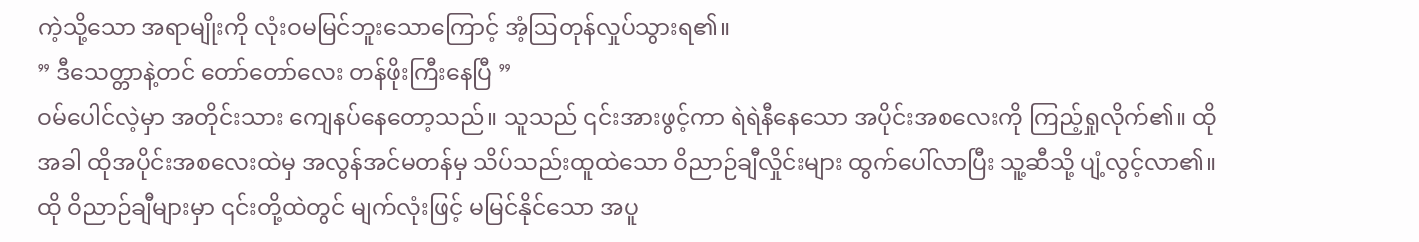ကဲ့သို့သော အရာမျိုးကို လုံးဝမမြင်ဘူးသောကြောင့် အံ့ဩတုန်လှုပ်သွားရ၏။
” ဒီသေတ္တာနဲ့တင် တော်တော်လေး တန်ဖိုးကြီးနေပြီ ”
ဝမ်ပေါင်လဲ့မှာ အတိုင်းသား ကျေနပ်နေတော့သည်။ သူသည် ၎င်းအားဖွင့်ကာ ရဲရဲနီနေသော အပိုင်းအစလေးကို ကြည့်ရှုလိုက်၏။ ထိုအခါ ထိုအပိုင်းအစလေးထဲမှ အလွန်အင်မတန်မှ သိပ်သည်းထူထဲသော ဝိညာဉ်ချီလှိုင်းများ ထွက်ပေါ်လာပြီး သူ့ဆီသို့ ပျံ့လွင့်လာ၏။
ထို ဝိညာဉ်ချီများမှာ ၎င်းတို့ထဲတွင် မျက်လုံးဖြင့် မမြင်နိုင်သော အပူ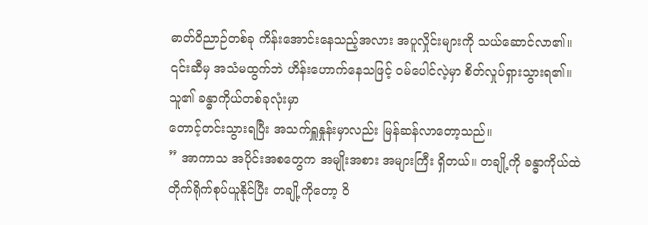ဓာတ်ဝိညာဉ်တစ်ခု ကိန်းအောင်းနေသည့်အလား အပူလှိုင်းများကို သယ်ဆောင်လာ၏။ ၎င်းဆီမှ အသံမထွက်ဘဲ ဟိန်းဟောက်နေသဖြင့် ဝမ်ပေါင်လဲ့မှာ စိတ်လှုပ်ရှားသွားရ၏။ သူ၏ ခန္ဓာကိုယ်တစ်ခုလုံးမှာ
တောင့်တင်းသွားရပြီး အသက်ရှူနှုန်းမှာလည်း မြန်ဆန်လာတော့သည်။
” အာကာသ အပိုင်းအစတွေက အမျိုးအစား အများကြီး ရှိတယ်။ တချို့ကို ခန္ဓာကိုယ်ထဲ တိုက်ရိုက်စုပ်ယူနိုင်ပြီး တချို့ကိုတော့ ဝိ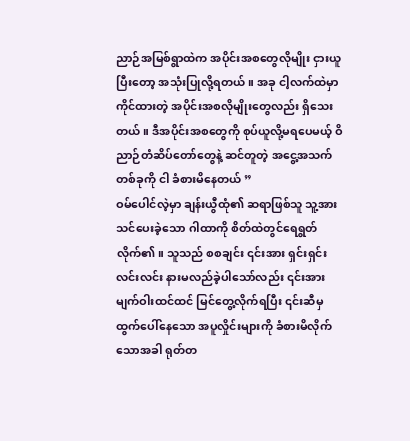ညာဉ်အမြစ်ရွာထဲက အပိုင်းအစတွေလိုမျိုး ငှားယူပြီးတော့ အသုံးပြုလို့ရတယ်။ အခု ငါ့လက်ထဲမှာ ကိုင်ထားတဲ့ အပိုင်းအစလိုမျိုးတွေလည်း ရှိသေးတယ်။ ဒီအပိုင်းအစတွေကို စုပ်ယူလို့မရပေမယ့် ဝိညာဉ်တံဆိပ်တော်တွေနဲ့ ဆင်တူတဲ့ အငွေ့အသက်တစ်ခုကို ငါ ခံစားမိနေတယ် ”
ဝမ်ပေါင်လဲ့မှာ ချန်းယွီထုံ၏ ဆရာဖြစ်သူ သူ့အားသင်ပေးခဲ့သော ဂါထာကို စိတ်ထဲတွင်ရေရွတ်လိုက်၏။ သူသည် စစချင်း ၎င်းအား ရှင်းရှင်းလင်းလင်း နားမလည်ခဲ့ပါသော်လည်း ၎င်းအား မျက်ဝါးထင်ထင် မြင်တွေ့လိုက်ရပြီး ၎င်းဆီမှ ထွက်ပေါ်နေသော အပူလှိုင်းများကို ခံစားမိလိုက်သောအခါ ရုတ်တ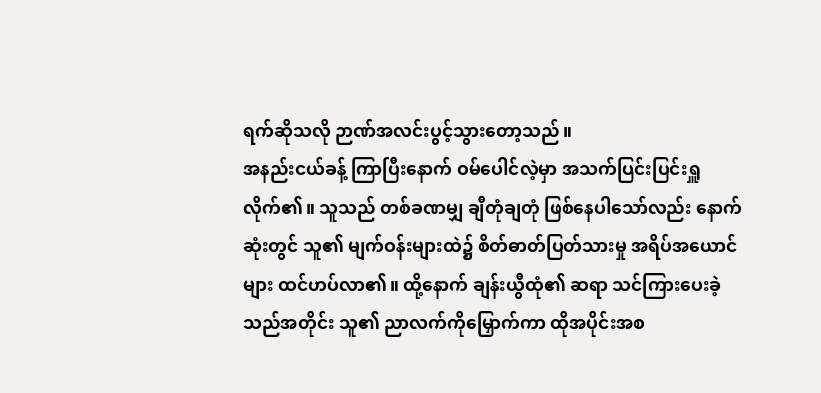ရက်ဆိုသလို ဉာဏ်အလင်းပွင့်သွားတော့သည်။
အနည်းငယ်ခန့် ကြာပြီးနောက် ဝမ်ပေါင်လဲ့မှာ အသက်ပြင်းပြင်းရှူလိုက်၏။ သူသည် တစ်ခဏမျှ ချီတုံချတုံ ဖြစ်နေပါသော်လည်း နောက်ဆုံးတွင် သူ၏ မျက်ဝန်းများထဲ၌ စိတ်ဓာတ်ပြတ်သားမှု အရိပ်အယောင်များ ထင်ဟပ်လာ၏။ ထို့နောက် ချန်းယွီထုံ၏ ဆရာ သင်ကြားပေးခဲ့သည်အတိုင်း သူ၏ ညာလက်ကိုမြှောက်ကာ ထိုအပိုင်းအစ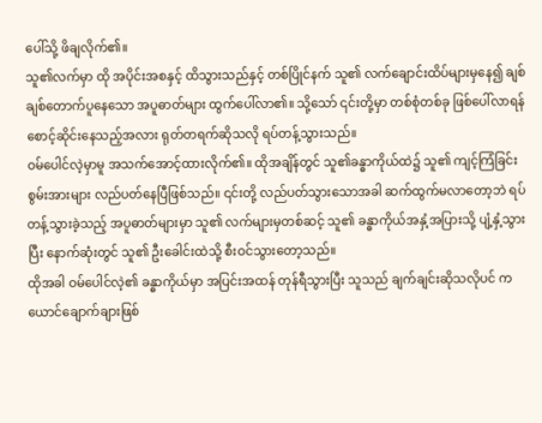ပေါ်သို့ ဖိချလိုက်၏။
သူ၏လက်မှာ ထို အပိုင်းအစနှင့် ထိသွားသည်နှင့် တစ်ပြိုင်နက် သူ၏ လက်ချောင်းထိပ်များမှနေ၍ ချစ်ချစ်တောက်ပူနေသော အပူဓာတ်များ ထွက်ပေါ်လာ၏။ သို့သော် ၎င်းတို့မှာ တစ်စုံတစ်ခု ဖြစ်ပေါ်လာရန် စောင့်ဆိုင်းနေသည့်အလား ရုတ်တရက်ဆိုသလို ရပ်တန့်သွားသည်။
ဝမ်ပေါင်လဲ့မှာမူ အသက်အောင့်ထားလိုက်၏။ ထိုအချိန်တွင် သူ၏ခန္ဓာကိုယ်ထဲ၌ သူ၏ ကျင့်ကြံခြင်းစွမ်းအားများ လည်ပတ်နေပြီဖြစ်သည်။ ၎င်းတို့ လည်ပတ်သွားသောအခါ ဆက်ထွက်မလာတော့ဘဲ ရပ်တန့်သွားခဲ့သည့် အပူဓာတ်များမှာ သူ၏ လက်များမှတစ်ဆင့် သူ၏ ခန္ဓာကိုယ်အနှံ့အပြားသို့ ပျံ့နှံ့သွားပြီး နောက်ဆုံးတွင် သူ၏ ဦးခေါင်းထဲသို့ စီးဝင်သွားတော့သည်။
ထိုအခါ ဝမ်ပေါင်လဲ့၏ ခန္ဓာကိုယ်မှာ အပြင်းအထန် တုန်ရီသွားပြီး သူသည် ချက်ချင်းဆိုသလိုပင် ကယောင်ချောက်ချားဖြစ်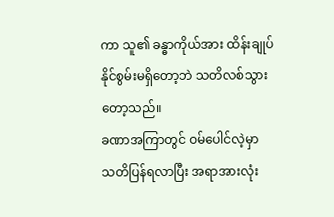ကာ သူ၏ ခန္ဓာကိုယ်အား ထိန်းချုပ်နိုင်စွမ်းမရှိတော့ဘဲ သတိလစ်သွားတော့သည်။
ခဏာအကြာတွင် ဝမ်ပေါင်လဲ့မှာ သတိပြန်ရလာပြီး အရာအားလုံး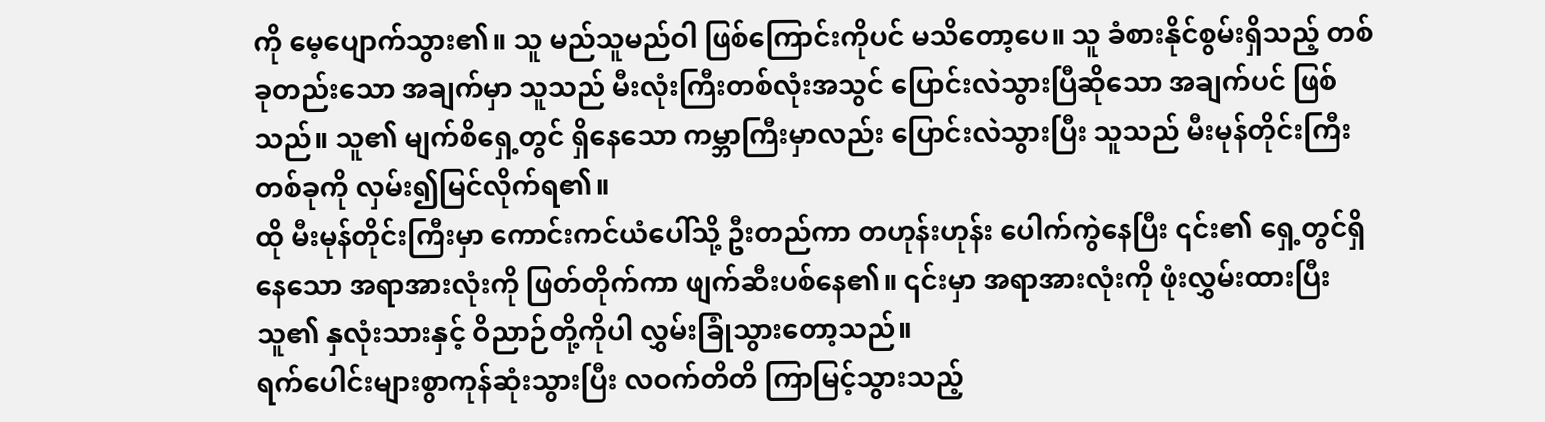ကို မေ့ပျောက်သွား၏။ သူ မည်သူမည်ဝါ ဖြစ်ကြောင်းကိုပင် မသိတော့ပေ။ သူ ခံစားနိုင်စွမ်းရှိသည့် တစ်ခုတည်းသော အချက်မှာ သူသည် မီးလုံးကြီးတစ်လုံးအသွင် ပြောင်းလဲသွားပြီဆိုသော အချက်ပင် ဖြစ်သည်။ သူ၏ မျက်စိရှေ့တွင် ရှိနေသော ကမ္ဘာကြီးမှာလည်း ပြောင်းလဲသွားပြီး သူသည် မီးမုန်တိုင်းကြီးတစ်ခုကို လှမ်း၍မြင်လိုက်ရ၏။
ထို မီးမုန်တိုင်းကြီးမှာ ကောင်းကင်ယံပေါ်သို့ ဦးတည်ကာ တဟုန်းဟုန်း ပေါက်ကွဲနေပြီး ၎င်း၏ ရှေ့တွင်ရှိနေသော အရာအားလုံးကို ဖြတ်တိုက်ကာ ဖျက်ဆီးပစ်နေ၏။ ၎င်းမှာ အရာအားလုံးကို ဖုံးလွှမ်းထားပြီး သူ၏ နှလုံးသားနှင့် ဝိညာဉ်တို့ကိုပါ လွှမ်းခြုံသွားတော့သည်။
ရက်ပေါင်းများစွာကုန်ဆုံးသွားပြီး လဝက်တိတိ ကြာမြင့်သွားသည့်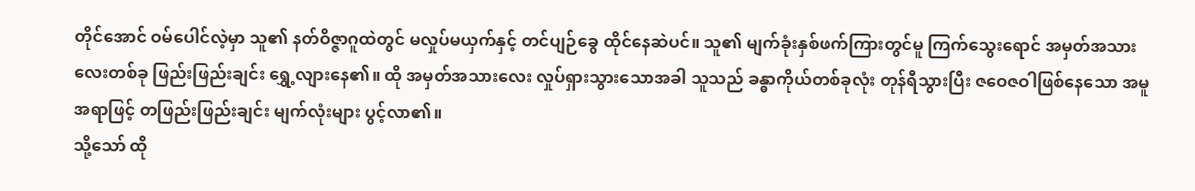တိုင်အောင် ဝမ်ပေါင်လဲ့မှာ သူ၏ နတ်ဝိဇ္ဇာဂူထဲတွင် မလှုပ်မယှက်နှင့် တင်ပျဉ်ခွေ ထိုင်နေဆဲပင်။ သူ၏ မျက်ခုံးနှစ်ဖက်ကြားတွင်မူ ကြက်သွေးရောင် အမှတ်အသားလေးတစ်ခု ဖြည်းဖြည်းချင်း ရွှေ့လျားနေ၏။ ထို အမှတ်အသားလေး လှုပ်ရှားသွားသောအခါ သူသည် ခန္ဓာကိုယ်တစ်ခုလုံး တုန်ရီသွားပြီး ဇဝေဇဝါဖြစ်နေသော အမူအရာဖြင့် တဖြည်းဖြည်းချင်း မျက်လုံးများ ပွင့်လာ၏။
သို့သော် ထို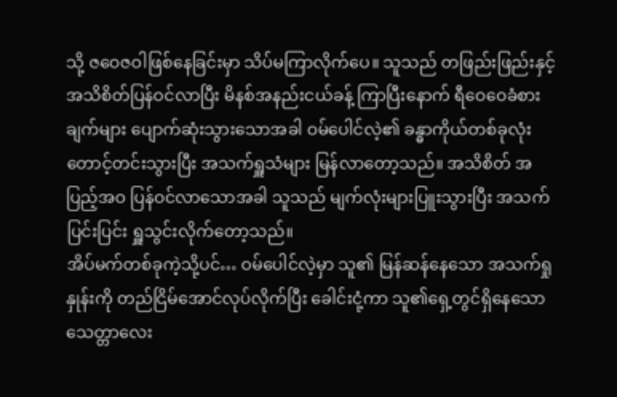သို့ ဇဝေဇဝါဖြစ်နေခြင်းမှာ သိပ်မကြာလိုက်ပေ။ သူသည် တဖြည်းဖြည်းနှင့် အသိစိတ်ပြန်ဝင်လာပြီး မိနစ်အနည်းငယ်ခန့် ကြာပြီးနောက် ရီဝေဝေခံစားချက်များ ပျောက်ဆုံးသွားသောအခါ ဝမ်ပေါင်လဲ့၏ ခန္ဓာကိုယ်တစ်ခုလုံး တောင့်တင်းသွားပြီး အသက်ရှူသံများ မြန်လာတော့သည်။ အသိစိတ် အပြည့်အဝ ပြန်ဝင်လာသောအခါ သူသည် မျက်လုံးများပြူးသွားပြီး အသက်ပြင်းပြင်း ရှူသွင်းလိုက်တော့သည်။
အိပ်မက်တစ်ခုကဲ့သို့ပင်… ဝမ်ပေါင်လဲ့မှာ သူ၏ မြန်ဆန်နေသော အသက်ရှုနှုန်းကို တည်ငြိမ်အောင်လုပ်လိုက်ပြီး ခေါင်းငုံ့ကာ သူ၏ရှေ့တွင်ရှိနေသော သေတ္တာလေး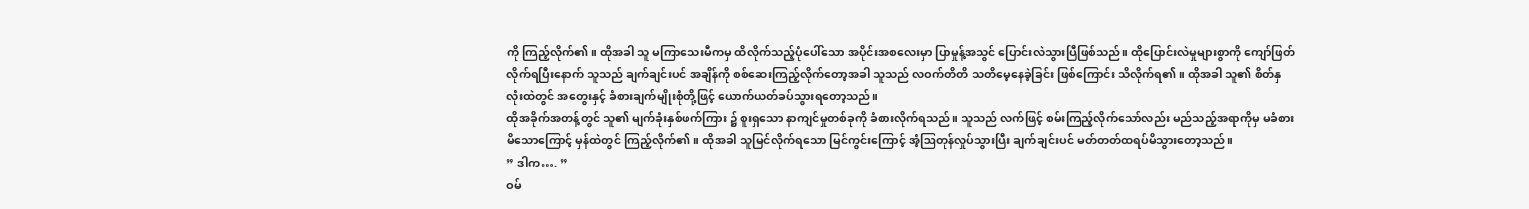ကို ကြည့်လိုက်၏။ ထိုအခါ သူ မကြာသေးမီကမှ ထိလိုက်သည့်ပုံပေါ်သော အပိုင်းအစလေးမှာ ပြာမှုန့်အသွင် ပြောင်းလဲသွားပြီဖြစ်သည်။ ထိုပြောင်းလဲမှုများစွာကို ကျော်ဖြတ်လိုက်ရပြီးနောက် သူသည် ချက်ချင်းပင် အချိန်ကို စစ်ဆေးကြည့်လိုက်တော့အခါ သူသည် လဝက်တိတိ သတိမေ့နေခဲ့ခြင်း ဖြစ်ကြောင်း သိလိုက်ရ၏။ ထိုအခါ သူ၏ စိတ်နှလုံးထဲတွင် အတွေးနှင့် ခံစားချက်မျိုးစုံတို့ဖြင့် ယောက်ယတ်ခပ်သွားရတော့သည်။
ထိုအခိုက်အတန့်တွင် သူ၏ မျက်ခုံးနှစ်ဖက်ကြား ၌ စူးရှသော နာကျင်မှုတစ်ခုကို ခံစားလိုက်ရသည်။ သူသည် လက်ဖြင့် စမ်းကြည့်လိုက်သော်လည်း မည်သည့်အရာကိုမှ မခံစားမိသောကြောင့် မှန်ထဲတွင် ကြည့်လိုက်၏။ ထိုအခါ သူမြင်လိုက်ရသော မြင်ကွင်းကြောင့် အံ့ဩတုန်လှုပ်သွားပြီး ချက်ချင်းပင် မတ်တတ်ထရပ်မိသွားတော့သည်။
” ဒါက…. ”
ဝမ်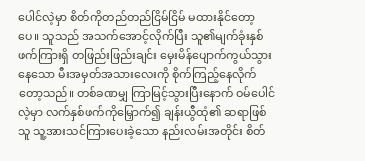ပေါင်လဲ့မှာ စိတ်ကိုတည်တည်ငြိမ်ငြိမ် မထားနိုင်တော့ပေ။ သူသည် အသက်အောင့်လိုက်ပြီး သူ၏မျက်ခုံးနှစ်ဖက်ကြားရှိ တဖြည်းဖြည်းချင်း မှေးမိန်ပျောက်ကွယ်သွားနေသော မီးအမှတ်အသားလေးကို စိုက်ကြည့်နေလိုက်တော့သည်။ တစ်ခဏမျှ ကြာမြင့်သွားပြီးနောက် ဝမ်ပေါင်လဲ့မှာ လက်နှစ်ဖက်ကိုမြှောက်၍ ချန်းယွီထုံ၏ ဆရာဖြစ်သူ သူ့အားသင်ကြားပေးခဲ့သော နည်းလမ်းအတိုင်း စိတ်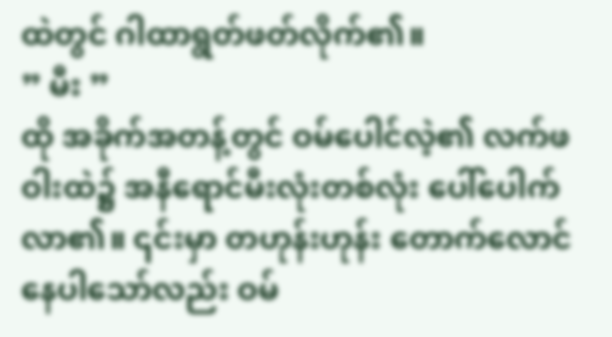ထဲတွင် ဂါထာရွတ်ဖတ်လိုက်၏။
” မီး ”
ထို အခိုက်အတန့်တွင် ဝမ်ပေါင်လဲ့၏ လက်ဖဝါးထဲ၌ အနီရောင်မီးလုံးတစ်လုံး ပေါ်ပေါက်လာ၏။ ၎င်းမှာ တဟုန်းဟုန်း တောက်လောင်နေပါသော်လည်း ဝမ်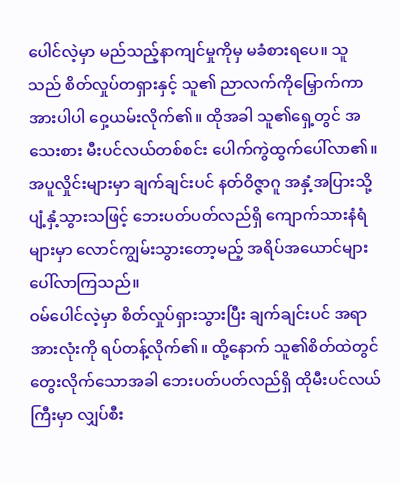ပေါင်လဲ့မှာ မည်သည့်နာကျင်မှုကိုမှ မခံစားရပေ။ သူသည် စိတ်လှုပ်တရှားနှင့် သူ၏ ညာလက်ကိုမြှောက်ကာ အားပါပါ ဝှေ့ယမ်းလိုက်၏။ ထိုအခါ သူ၏ရှေ့တွင် အသေးစား မီးပင်လယ်တစ်စင်း ပေါက်ကွဲထွက်ပေါ်လာ၏။ အပူလှိုင်းများမှာ ချက်ချင်းပင် နတ်ဝိဇ္ဇာဂူ အနှံ့အပြားသို့ ပျံ့နှံ့သွားသဖြင့် ဘေးပတ်ပတ်လည်ရှိ ကျောက်သားနံရံများမှာ လောင်ကျွမ်းသွားတော့မည့် အရိပ်အယောင်များ ပေါ်လာကြသည်။
ဝမ်ပေါင်လဲ့မှာ စိတ်လှုပ်ရှားသွားပြီး ချက်ချင်းပင် အရာအားလုံးကို ရပ်တန့်လိုက်၏။ ထို့နောက် သူ၏စိတ်ထဲတွင် တွေးလိုက်သောအခါ ဘေးပတ်ပတ်လည်ရှိ ထိုမီးပင်လယ်ကြီးမှာ လျှပ်စီး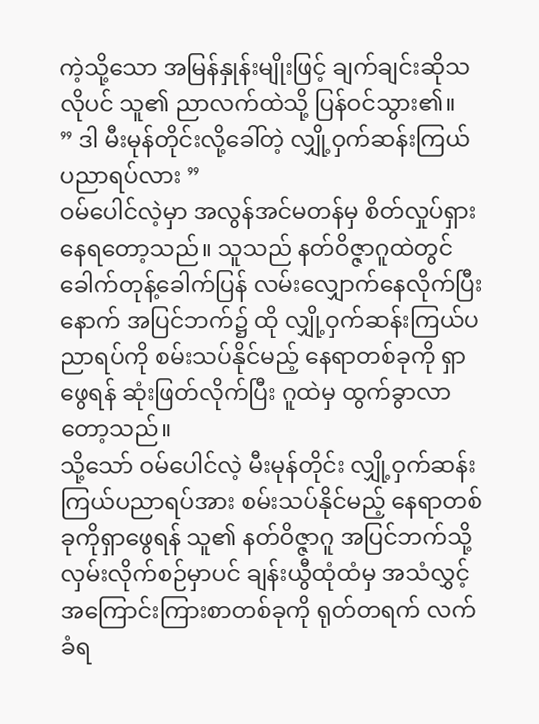ကဲ့သို့သော အမြန်နှုန်းမျိုးဖြင့် ချက်ချင်းဆိုသလိုပင် သူ၏ ညာလက်ထဲသို့ ပြန်ဝင်သွား၏။
” ဒါ မီးမုန်တိုင်းလို့ခေါ်တဲ့ လျှို့ဝှက်ဆန်းကြယ် ပညာရပ်လား ”
ဝမ်ပေါင်လဲ့မှာ အလွန်အင်မတန်မှ စိတ်လှုပ်ရှားနေရတော့သည်။ သူသည် နတ်ဝိဇ္ဇာဂူထဲတွင် ခေါက်တုန့်ခေါက်ပြန် လမ်းလျှောက်နေလိုက်ပြီးနောက် အပြင်ဘက်၌ ထို လျှို့ဝှက်ဆန်းကြယ်ပညာရပ်ကို စမ်းသပ်နိုင်မည့် နေရာတစ်ခုကို ရှာဖွေရန် ဆုံးဖြတ်လိုက်ပြီး ဂူထဲမှ ထွက်ခွာလာတော့သည်။
သို့သော် ဝမ်ပေါင်လဲ့ မီးမုန်တိုင်း လျှို့ဝှက်ဆန်းကြယ်ပညာရပ်အား စမ်းသပ်နိုင်မည့် နေရာတစ်ခုကိုရှာဖွေရန် သူ၏ နတ်ဝိဇ္ဇာဂူ အပြင်ဘက်သို့ လှမ်းလိုက်စဉ်မှာပင် ချန်းယွီထုံထံမှ အသံလွှင့်အကြောင်းကြားစာတစ်ခုကို ရုတ်တရက် လက်ခံရ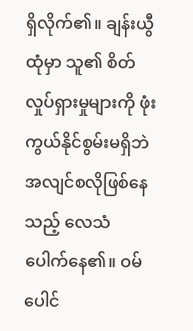ရှိလိုက်၏။ ချန်းယွီထုံမှာ သူ၏ စိတ်လှုပ်ရှားမှုများကို ဖုံးကွယ်နိုင်စွမ်းမရှိဘဲ အလျင်စလိုဖြစ်နေသည့် လေသံ ပေါက်နေ၏။ ဝမ်ပေါင်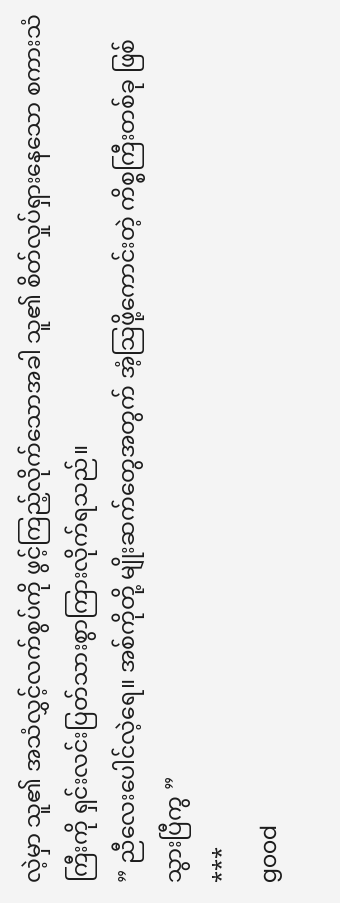လဲ့မှာ သူ၏ အသံလွှင့်လက်စွပ်ကို ဖွင့်ကြည့်လိုက်သောအခါ သူ၏ စိတ်လှုပ်ရှားနေသော စကားသံကြီးကို ရှင်းလင်းပြတ်သားစွာကြားလိုက်ရသည်။
” ညီလေးပေါင်လဲ့ရေ။ အစ်ကိုတို့ မျိုးဆက်တွေအတွက် အံ့သြဖို့ကောင်းတဲ့ ကိစ္စကြီးတစ်ခု ဖြစ်သွားပြီကွ ”
***
good